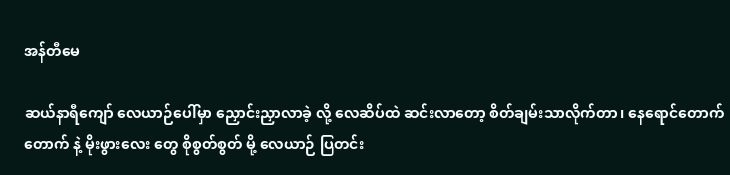အန်တီမေ

ဆယ်နာရီကျော် လေယာဉ်ပေါ်မှာ ညှောင်းညှာလာခဲ့ လို့ လေဆိပ်ထဲ ဆင်းလာတော့ စိတ်ချမ်းသာလိုက်တာ၊ နေရောင်တောက်တောက် နဲ့ မိုးဖွားလေး တွေ စိုစွတ်စွတ် မို့ လေယာဉ် ပြတင်း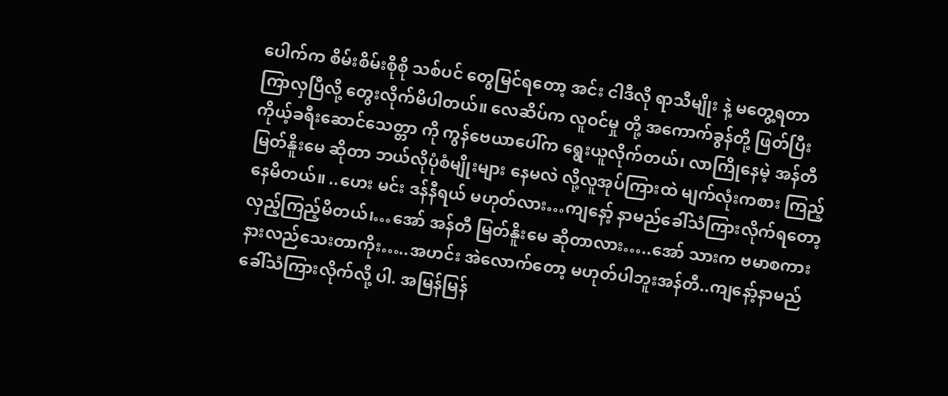ပေါက်က စိမ်းစိမ်းစိုစို သစ်ပင် တွေမြင်ရတော့ အင်း ငါဒီလို ရာသီမျိုး နဲ့ မတွေ့ရတာ ကြာလှပြီလို့ တွေးလိုက်မိပါတယ်။ လေဆိပ်က လူဝင်မှု တို့ အကောက်ခွန်တို့ ဖြတ်ပြီး ကိုယ့်ခရီးဆောင်သေတ္တာ ကို ကွန်ဗေယာပေါ်က ရွေးယူလိုက်တယ်၊ လာကြိုနေမဲ့ အန်တီမြတ်နိူးမေ ဆိုတာ ဘယ်လိုပုံစံမျိုးများ နေမလဲ လို့လူအုပ်ကြားထဲ မျက်လုံးကစား ကြည့်နေမိတယ်။ ..ဟေး မင်း ဒန်နီရယ် မဟုတ်လား…ကျနော့် နာမည်ခေါ်သံကြားလိုက်ရတော့ လှည့်ကြည့်မိတယ်၊…အော် အန်တီ မြတ်နိူးမေ ဆိုတာလား…..အော် သားက ဗမာစကားနားလည်သေးတာကိုး…..အဟင်း အဲလောက်တော့ မဟုတ်ပါဘူးအန်တီ..ကျနော့်နာမည် ခေါ်သံကြားလိုက်လို့ ပါ. အမြန်မြန်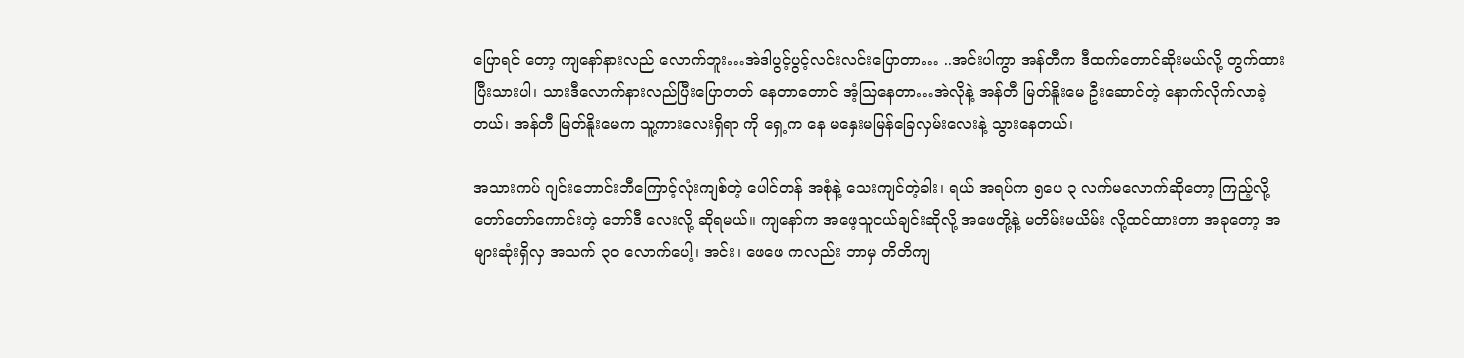ပြောရင် တော့ ကျနော်နားလည် လောက်ဘူး…အဲဒါပွင့်ပွင့်လင်းလင်းပြောတာ… ..အင်းပါကွာ အန်တီက ဒီထက်တောင်ဆိုးမယ်လို့ တွက်ထားပြီးသားပါ၊ သားဒီလောက်နားလည်ပြီးပြောတတ် နေတာတောင် အံ့သြနေတာ…အဲလိုနဲ့ အန်တီ မြတ်နိူးမေ ဦးဆောင်တဲ့ နောက်လိုက်လာခဲ့တယ်၊ အန်တီ မြတ်နိူးမေက သူ့ကားလေးရှိရာ ကို ရှေ့က နေ မနှေးမမြန်ခြေလှမ်းလေးနဲ့ သွားနေတယ်၊

အသားကပ် ဂျင်းဘောင်းဘီကြောင့်လုံးကျစ်တဲ့ ပေါင်တန် အစုံနဲ့ သေးကျင်တဲ့ခါး၊ ရယ် အရပ်က ၅ပေ ၃ လက်မလောက်ဆိုတော့ ကြည့်လို့ တော်တော်ကောင်းတဲ့ ဘော်ဒီ လေးလို့ ဆိုရမယ်။ ကျနော်က အဖေ့သူငယ်ချင်းဆိုလို့ အဖေတို့နဲ့ မတိမ်းမယိမ်း လို့ထင်ထားတာ အခုတော့ အများဆုံးရှိလှ အသက် ၃၀ လောက်ပေါ့၊ အင်း၊ ဖေဖေ ကလည်း ဘာမှ တိတိကျ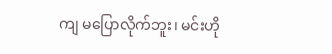ကျ မပြောလိုက်ဘူး၊ မင်းဟို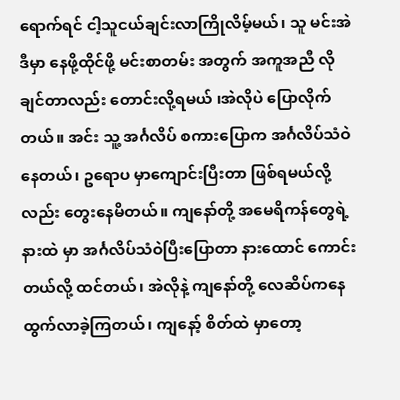ရောက်ရင် ငါ့သူငယ်ချင်းလာကြိုလိမ့်မယ်၊ သူ မင်းအဲဒီမှာ နေဖို့ထိုင်ဖို့ မင်းစာတမ်း အတွက် အကူအညီ လိုချင်တာလည်း တောင်းလို့ရမယ် ၊အဲလိုပဲ ပြောလိုက်တယ်။ အင်း သူ့ အင်္ဂလိပ် စကားပြောက အင်္ဂလိပ်သံဝဲနေတယ်၊ ဥရောပ မှာကျောင်းပြီးတာ ဖြစ်ရမယ်လို့ လည်း တွေးနေမိတယ်။ ကျနော်တို့ အမေရိကန်တွေရဲ့ နားထဲ မှာ အင်္ဂလိပ်သံဝဲပြီးပြောတာ နားထောင် ကောင်းတယ်လို့ ထင်တယ်၊ အဲလိုနဲ့ ကျနော်တို့ လေဆိပ်ကနေ ထွက်လာခဲ့ကြတယ်၊ ကျနော့် စိတ်ထဲ မှာတော့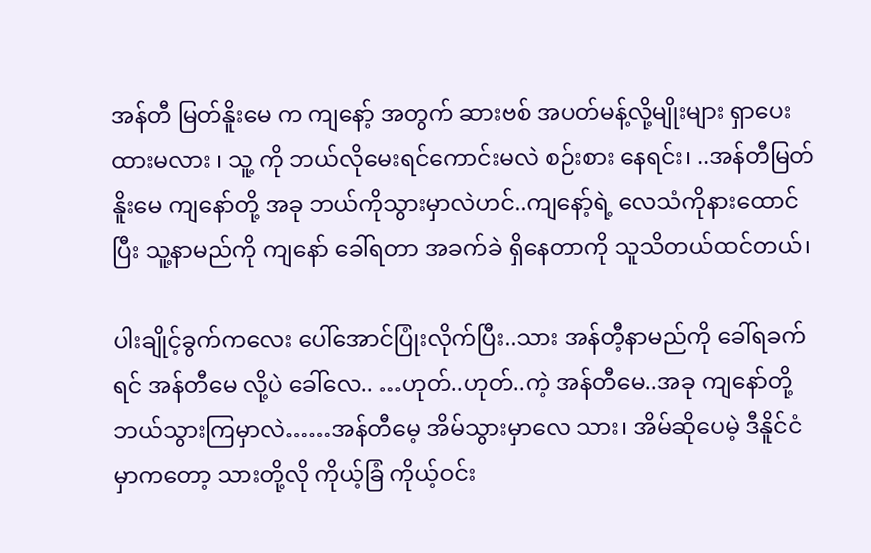အန်တီ မြတ်နိူးမေ က ကျနော့် အတွက် ဆားဗစ် အပတ်မန့်လို့မျိုးများ ရှာပေးထားမလား ၊ သူ့ ကို ဘယ်လိုမေးရင်ကောင်းမလဲ စဉ်းစား နေရင်း၊ ..အန်တီမြတ်နိူးမေ ကျနော်တို့ အခု ဘယ်ကိုသွားမှာလဲဟင်..ကျနော့်ရဲ့ လေသံကိုနားထောင်ပြီး သူ့နာမည်ကို ကျနော် ခေါ်ရတာ အခက်ခဲ ရှိနေတာကို သူသိတယ်ထင်တယ်၊

ပါးချိုင့်ခွက်ကလေး ပေါ်အောင်ပြုံးလိုက်ပြီး..သား အန်တီ့နာမည်ကို ခေါ်ရခက်ရင် အန်တီမေ လို့ပဲ ခေါ်လေ.. …ဟုတ်..ဟုတ်..ကဲ့ အန်တီမေ..အခု ကျနော်တို့ ဘယ်သွားကြမှာလဲ……အန်တီမေ့ အိမ်သွားမှာလေ သား၊ အိမ်ဆိုပေမဲ့ ဒီနိူင်ငံမှာကတော့ သားတို့လို ကိုယ့်ခြံ ကိုယ့်ဝင်း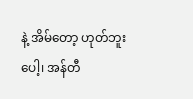နဲ့ အိမ်တော့ ဟုတ်ဘူးပေါ့၊ အန်တီ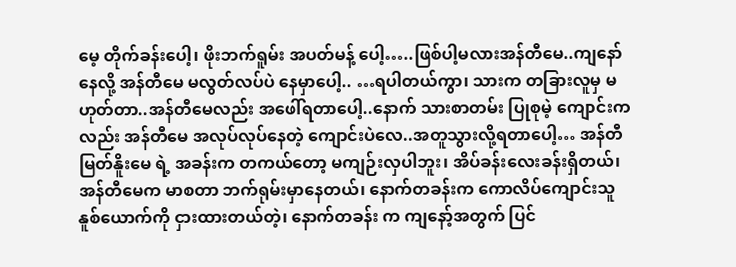မေ့ တိုက်ခန်းပေါ့၊ ဖိုးဘက်ရူမ်း အပတ်မန့် ပေါ့…..ဖြစ်ပါ့မလားအန်တီမေ..ကျနော် နေလို့ အန်တီမေ မလွတ်လပ်ပဲ နေမှာပေါ့.. …ရပါတယ်ကွာ၊ သားက တခြားလူမှ မဟုတ်တာ..အန်တီမေလည်း အဖေါ်ရတာပေါ့..နောက် သားစာတမ်း ပြုစုမဲ့ ကျောင်းကလည်း အန်တီမေ အလုပ်လုပ်နေတဲ့ ကျောင်းပဲလေ..အတူသွားလို့ရတာပေါ့… အန်တီမြတ်နိူးမေ ရဲ့ အခန်းက တကယ်တော့ မကျဉ်းလှပါဘူး၊ အိပ်ခန်းလေးခန်းရှိတယ်၊ အန်တီမေက မာစတာ ဘက်ရုမ်းမှာနေတယ်၊ နောက်တခန်းက ကောလိပ်ကျောင်းသူ နူစ်ယောက်ကို ငှားထားတယ်တဲ့၊ နောက်တခန်း က ကျနော့်အတွက် ပြင်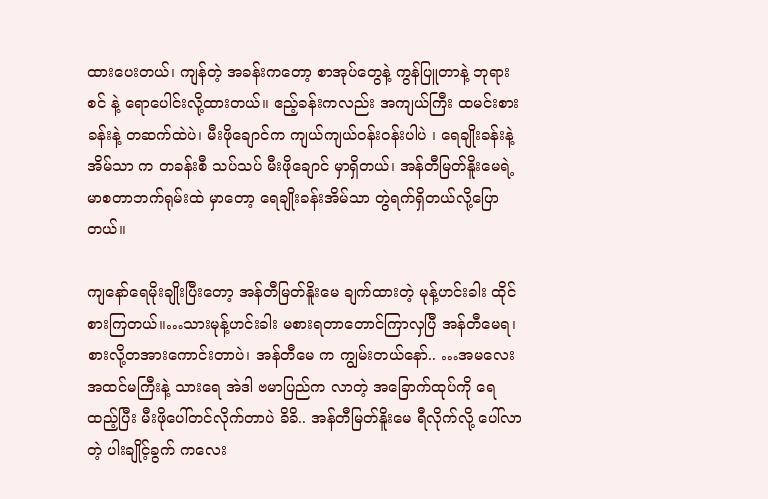ထားပေးတယ်၊ ကျန်တဲ့ အခန်းကတော့ စာအုပ်တွေနဲ့ ကွန်ပြူတာနဲ့ ဘုရားစင် နဲ့ ရောပေါင်းလို့ထားတယ်။ ဧည့်ခန်းကလည်း အကျယ်ကြီး ထမင်းစားခန်းနဲ့ တဆက်ထဲပဲ၊ မီးဖိုချောင်က ကျယ်ကျယ်ဝန်းဝန်းပါပဲ ၊ ရေချိုးခန်းနဲ့ အိမ်သာ က တခန်းစီ သပ်သပ် မီးဖိုချောင် မှာရှိတယ်၊ အန်တီမြတ်နိူးမေရဲ့ မာစတာဘက်ရုမ်းထဲ မှာတော့ ရေချိုးခန်းအိမ်သာ တွဲရက်ရှိတယ်လို့ပြောတယ်။

ကျနော်ရေမိုးချိုးပြီးတော့ အန်တီမြတ်နိူးမေ ချက်ထားတဲ့ မုန့်ဟင်းခါး ထိုင်စားကြတယ်။…သားမုန့်ဟင်းခါး မစားရတာတောင်ကြာလှပြီ အန်တီမေရ၊ စားလို့တအားကောင်းတာပဲ၊ အန်တီမေ က ကျွမ်းတယ်နော်.. …အမလေး အထင်မကြီးနဲ့ သားရေ အဲဒါ ဗမာပြည်က လာတဲ့ အခြောက်ထုပ်ကို ရေထည့်ပြီး မီးဖိုပေါ်တင်လိုက်တာပဲ ခိခိ.. အန်တီမြတ်နိူးမေ ရီလိုက်လို့ ပေါ်လာတဲ့ ပါးချိုင့်ခွက် ကလေး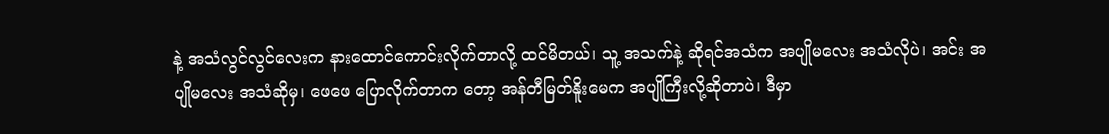နဲ့ အသံလွင်လွင်လေးက နားထောင်ကောင်းလိုက်တာလို့ ထင်မိတယ်၊ သူ့ အသက်နဲ့ ဆိုရင်အသံက အပျိုမလေး အသံလိုပဲ၊ အင်း အပျိုမလေး အသံဆိုမှ၊ ဖေဖေ ပြောလိုက်တာက တော့ အန်တီမြတ်နိူးမေက အပျိုကြီးလို့ဆိုတာပဲ၊ ဒီမှာ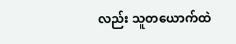လည်း သူတယောက်ထဲ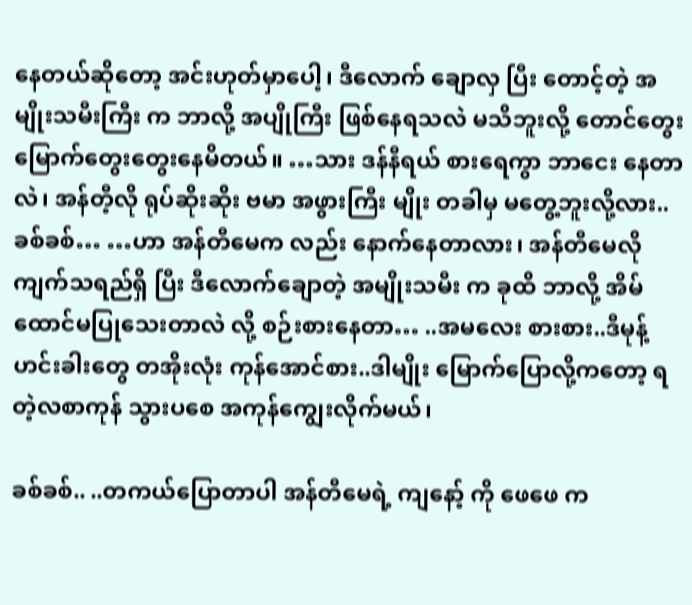နေတယ်ဆိုတော့ အင်းဟုတ်မှာပေါ့၊ ဒီလောက် ချောလှ ပြီး တောင့်တဲ့ အမျိုးသမီးကြီး က ဘာလို့ အပျိုကြီး ဖြစ်နေရသလဲ မသိဘူးလို့ တောင်တွေးမြောက်တွေးတွေးနေမိတယ်။ …သား ဒန်နီရယ် စားရေကွာ ဘာငေး နေတာလဲ၊ အန်တီ့လို ရုပ်ဆိုးဆိုး ဗမာ အဖွားကြီး မျိုး တခါမှ မတွေ့ဘူးလို့လား..ခစ်ခစ်… …ဟာ အန်တီမေက လည်း နောက်နေတာလား၊ အန်တီမေလို ကျက်သရည်ရှိ ပြီး ဒီလောက်ချောတဲ့ အမျိုးသမီး က ခုထိ ဘာလို့ အိမ်ထောင်မပြုသေးတာလဲ လို့ စဉ်းစားနေတာ… ..အမလေး စားစား..ဒီမုန့်ဟင်းခါးတွေ တအိုးလုံး ကုန်အောင်စား..ဒါမျိုး မြောက်ပြောလို့ကတော့ ရတဲ့လစာကုန် သွားပစေ အကုန်ကျွေးလိုက်မယ်၊

ခစ်ခစ်.. ..တကယ်ပြောတာပါ အန်တီမေရဲ့ ကျနော့် ကို ဖေဖေ က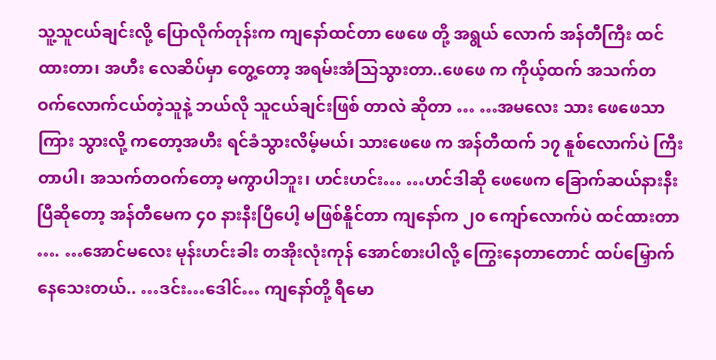သူ့သူငယ်ချင်းလို့ ပြောလိုက်တုန်းက ကျနော်ထင်တာ ဖေဖေ တို့ အရွယ် လောက် အန်တီကြီး ထင်ထားတာ၊ အဟီး လေဆိပ်မှာ တွေ့တော့ အရမ်းအံသြသွားတာ..ဖေဖေ က ကိုယ့်ထက် အသက်တဝက်လောက်ငယ်တဲ့သူနဲ့ ဘယ်လို သူငယ်ချင်းဖြစ် တာလဲ ဆိုတာ … …အမလေး သား ဖေဖေသာကြား သွားလို့ ကတော့အဟီး ရင်ခံသွားလိမ့်မယ်၊ သားဖေဖေ က အန်တီထက် ၁၇ နူစ်လောက်ပဲ ကြီးတာပါ၊ အသက်တဝက်တော့ မကွာပါဘူး၊ ဟင်းဟင်း… …ဟင်ဒါဆို ဖေဖေက ခြောက်ဆယ်နားနီးပြီဆိုတော့ အန်တီမေက ၄၀ နားနီးပြီပေါ့ မဖြစ်နိူင်တာ ကျနော်က ၂၀ ကျော်လောက်ပဲ ထင်ထားတာ …. …အောင်မလေး မုန်းဟင်းခါး တအိုးလုံးကုန် အောင်စားပါလို့ ကြွေးနေတာတောင် ထပ်မြှောက်နေသေးတယ်.. …ဒင်း…ဒေါင်… ကျနော်တို့ ရီမော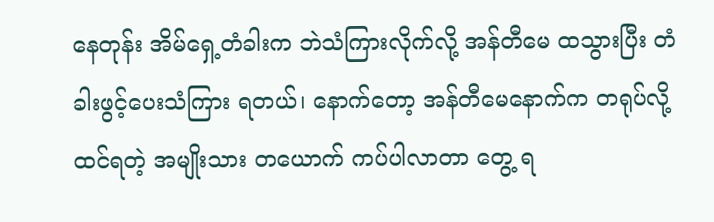နေတုန်း အိမ်ရှေ့တံခါးက ဘဲသံကြားလိုက်လို့ အန်တီမေ ထသွားပြီး တံခါးဖွင့်ပေးသံကြား ရတယ်၊ နောက်တော့ အန်တီမေနောက်က တရုပ်လို့ ထင်ရတဲ့ အမျိုးသား တယောက် ကပ်ပါလာတာ တွေ့ ရ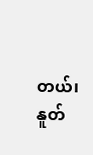တယ်၊ နူတ်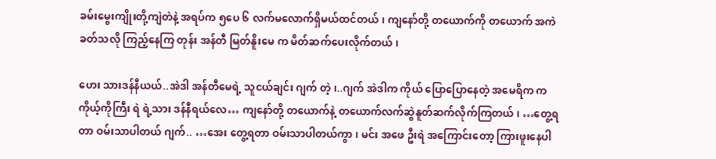ခမ်းမွေးကျိုးတို့ကျဲတဲနဲ့ အရပ်က ၅ပေ ၆ လက်မလောက်ရှိမယ်ထင်တယ်၊ ကျနော်တို့ တယောက်ကို တယောက် အကဲခတ်သလို ကြည့်နေကြ တုန်း အန်တီ မြတ်နိူးမေ က မိတ်ဆက်ပေးလိုက်တယ်၊

ဟေး သားဒန်နီယယ်..အဲဒါ အန်တီမေရဲ့ သူငယ်ချင်း ဂျက် တဲ့၊..ဂျက် အဲဒါက ကိုယ် ပြောပြောနေတဲ့ အမေရိက က ကိုယ့်ကိုကြီး ရဲ ရဲ့သား ဒန်နီရယ်လေ… ကျနော်တို့ တယောက်နဲ့ တယောက်လက်ဆွဲနူတ်ဆက်လိုက်ကြတယ်၊ …တွေ့ရတာ ဝမ်းသာပါတယ် ဂျက်.. …အေး တွေ့ရတာ ဝမ်းသာပါတယ်ကွာ၊ မင်း အဖေ ဦးရဲ အကြောင်းတော့ ကြားဖူးနေပါ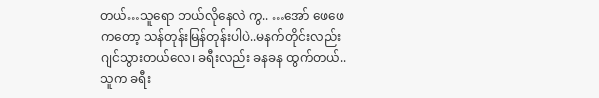တယ်…သူရော ဘယ်လိုနေလဲ ကွ.. …အော် ဖေဖေ ကတော့ သန်တုန်းမြန်တုန်းပါပဲ..မနက်တိုင်းလည်း ဂျင်သွားတယ်လေ၊ ခရီးလည်း ခနခန ထွက်တယ်..သူက ခရီး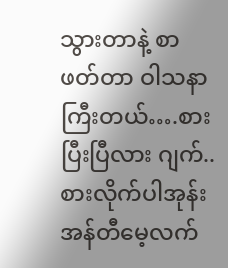သွားတာနဲ့ စာဖတ်တာ ဝါသနာကြီးတယ်….စားပြီးပြီလား ဂျက်..စားလိုက်ပါအုန်း အန်တီမေ့လက်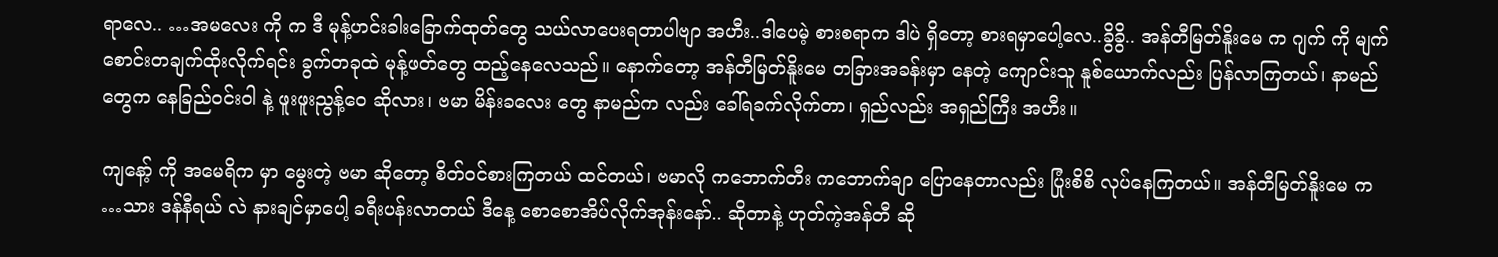ရာလေ.. …အမလေး ကို က ဒီ မုန့်ဟင်းခါးခြောက်ထုတ်တွေ သယ်လာပေးရတာပါဗျာ အဟီး..ဒါပေမဲ့ စားစရာက ဒါပဲ ရှိတော့ စားရမှာပေါ့လေ..ခွိခွိ.. အန်တီမြတ်နိူးမေ က ဂျက် ကို မျက်စောင်းတချက်ထိုးလိုက်ရင်း ခွက်တခုထဲ မုန့်ဖတ်တွေ ထည့်နေလေသည်။ နောက်တော့ အန်တီမြတ်နိူးမေ တခြားအခန်းမှာ နေတဲ့ ကျောင်းသူ နူစ်ယောက်လည်း ပြန်လာကြတယ်၊ နာမည်တွေက နေခြည်ဝင်းဝါ နဲ့ ဖူးဖူးညွန့်ဝေ ဆိုလား၊ ဗမာ မိန်းခလေး တွေ နာမည်က လည်း ခေါ်ရခက်လိုက်တာ၊ ရှည်လည်း အရှည်ကြီး အဟီး။

ကျနော့် ကို အမေရိက မှာ မွေးတဲ့ ဗမာ ဆိုတော့ စိတ်ဝင်စားကြတယ် ထင်တယ်၊ ဗမာလို ကဘောက်တီး ကဘောက်ချာ ပြောနေတာလည်း ပြုံးစိစိ လုပ်နေကြတယ်။ အန်တီမြတ်နိူးမေ က …သား ဒန်နီရယ် လဲ နားချင်မှာပေါ့ ခရီးပန်းလာတယ် ဒီနေ့ စောစောအိပ်လိုက်အုန်းနော်.. ဆိုတာနဲ့ ဟုတ်ကဲ့အန်တီ ဆို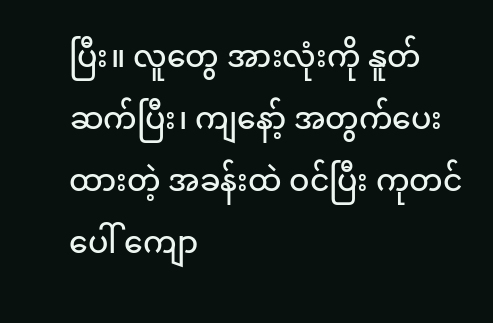ပြီး။ လူတွေ အားလုံးကို နူတ်ဆက်ပြီး၊ ကျနော့် အတွက်ပေးထားတဲ့ အခန်းထဲ ဝင်ပြီး ကုတင်ပေါ် ကျော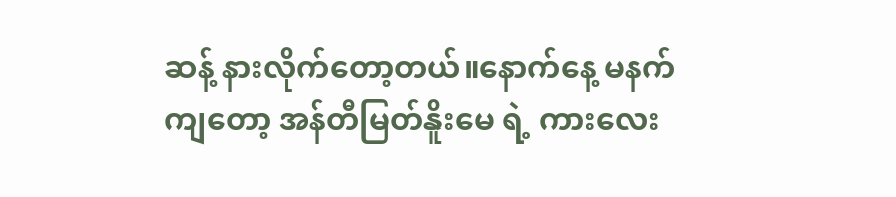ဆန့် နားလိုက်တော့တယ်။နောက်နေ့ မနက်ကျတော့ အန်တီမြတ်နိူးမေ ရဲ့ ကားလေး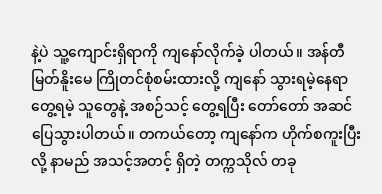နဲ့ပဲ သူ့ကျောင်းရှိရာကို ကျနော်လိုက်ခဲ့ ပါတယ်။ အန်တီမြတ်နိူးမေ ကြိုတင်စုံစမ်းထားလို့ ကျနော် သွားရမဲ့နေရာ တွေ့ရမဲ့ သူတွေနဲ့ အစဉ်သင့် တွေ့ရပြီး တော်တော် အဆင်ပြေသွားပါတယ်။ တကယ်တော့ ကျနော်က ဟိုက်စကူးပြီးလို့ နာမည် အသင့်အတင့် ရှိတဲ့ တက္ကသိုလ် တခု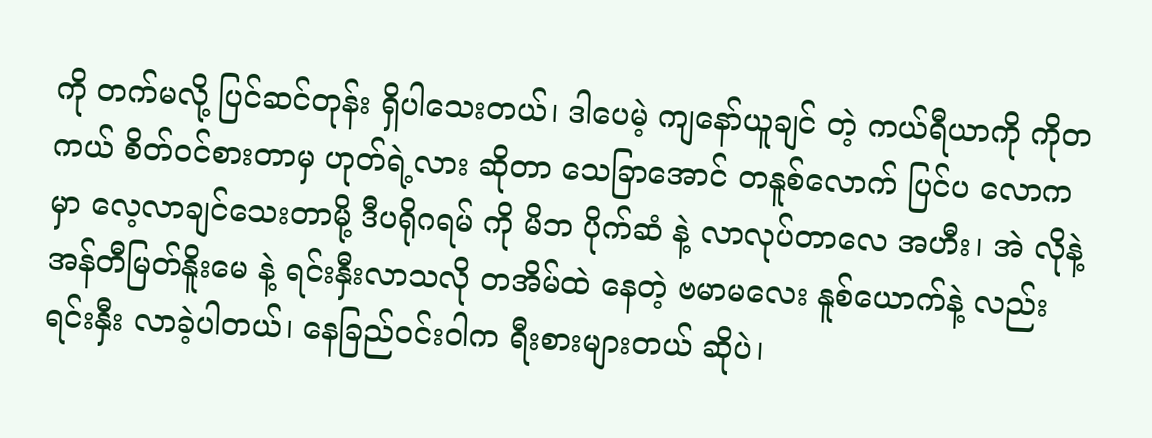ကို တက်မလို့ ပြင်ဆင်တုန်း ရှိပါသေးတယ်၊ ဒါပေမဲ့ ကျနော်ယူချင် တဲ့ ကယ်ရီယာကို ကိုတကယ် စိတ်ဝင်စားတာမှ ဟုတ်ရဲ့လား ဆိုတာ သေခြာအောင် တနူစ်လောက် ပြင်ပ လောက မှာ လေ့လာချင်သေးတာမို့ ဒီပရိုဂရမ် ကို မိဘ ပိုက်ဆံ နဲ့ လာလုပ်တာလေ အဟီး၊ အဲ လိုနဲ့ အန်တီမြတ်နိူးမေ နဲ့ ရင်းနှီးလာသလို တအိမ်ထဲ နေတဲ့ ဗမာမလေး နူစ်ယောက်နဲ့ လည်း ရင်းနှီး လာခဲ့ပါတယ်၊ နေခြည်ဝင်းဝါက ရီးစားများတယ် ဆိုပဲ၊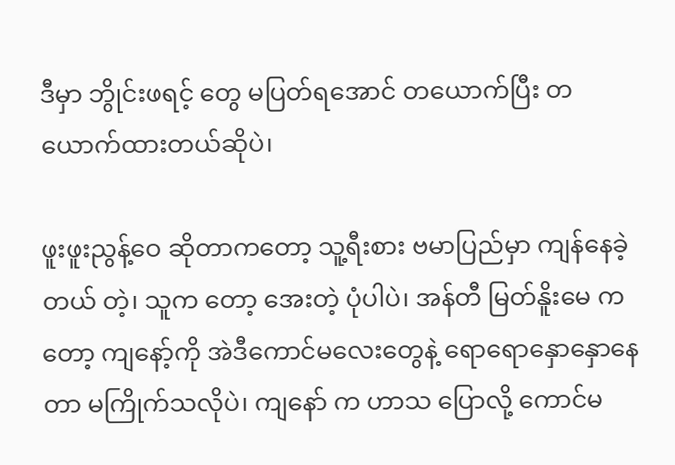ဒီမှာ ဘွိုင်းဖရင့် တွေ မပြတ်ရအောင် တယောက်ပြီး တယောက်ထားတယ်ဆိုပဲ၊

ဖူးဖူးညွန့်ဝေ ဆိုတာကတော့ သူ့ရီးစား ဗမာပြည်မှာ ကျန်နေခဲ့တယ် တဲ့၊ သူက တော့ အေးတဲ့ ပုံပါပဲ၊ အန်တီ မြတ်နိူးမေ ကတော့ ကျနော့်ကို အဲဒီကောင်မလေးတွေနဲ့ ရောရောနှောနှောနေတာ မကြိုက်သလိုပဲ၊ ကျနော် က ဟာသ ပြောလို့ ကောင်မ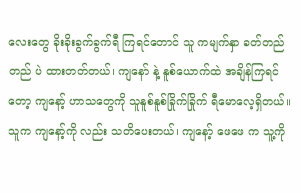လေးတွေ ခိုးခိုးခွက်ခွက်ရီ ကြရင်တောင် သူ ကမျက်နှာ ခတ်တည်တည် ပဲ ထားတတ်တယ်၊ ကျနော် နဲ့ နူစ်ယောက်ထဲ အချိန်ကြရင်တော့ ကျနော့် ဟာသတွေကို သူနူစ်နူစ်ခြိုက်ခြိုက် ရီမောလေ့ရှိတယ်။ သူက ကျနော့်ကို လည်း သတိပေးတယ်၊ ကျနော့် ဖေဖေ က သူ့ကို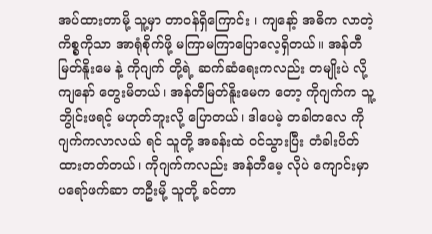အပ်ထားတာမို့ သူ့မှာ တာဝန်ရှိကြောင်း ၊ ကျနော့် အဓိက လာတဲ့ ကိစ္စကိုသာ အာရုံစိုက်ဖို့ မကြာမကြာပြောလေ့ရှိတယ်။ အန်တီ မြတ်နိူးမေ နဲ့ ကိုဂျက် တို့ရဲ့ ဆက်ဆံရေးကလည်း တမျိုးပဲ လို့ ကျနော် တွေးမိတယ်၊ အန်တီမြတ်နိူးမေက တော့ ကိုဂျက်က သူ့ ဘွိုင်းဖရင့် မဟုတ်ဘူးလို့ ပြောတယ်၊ ဒါပေမဲ့ တခါတလေ ကိုဂျက်ကလာလယ် ရင် သူတို့ အခန်းထဲ ဝင်သွားပြီး တံခါးပိတ်ထားတတ်တယ်၊ ကိုဂျက်ကလည်း အန်တီမေ့ လိုပဲ ကျောင်းမှာ ပရော်ဖက်ဆာ တဦးမို့ သူတို့ ခင်တာ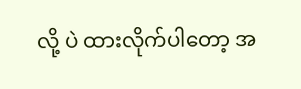လို့ ပဲ ထားလိုက်ပါတော့ အ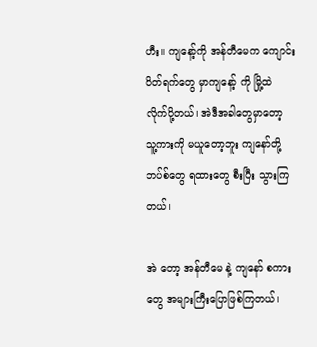ဟီး။ ကျနော့်ကို အန်တီမေက ကျောင်းပိတ်ရက်တွေ မှာကျနော့် ကို မြို့ထဲ လိုက်ပို့တယ်၊ အဲဒီအခါတွေမှာတော့ သူ့ကားကို မယူတော့ဘူး ကျနော်တို့ ဘပ်စ်တွေ ရထားတွေ စီးပြီး သွားကြတယ်၊

အဲ တော့ အန်တီမေ နဲ့ ကျနော် စကားတွေ အများကြီးပြောဖြစ်ကြတယ်၊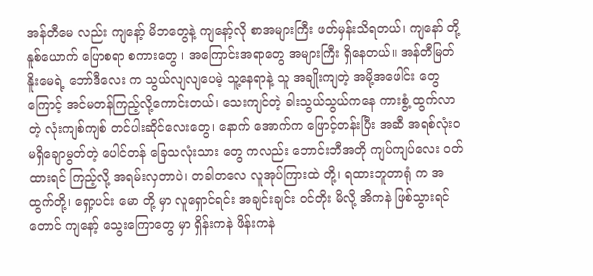အန်တီမေ လည်း ကျနော့် မိဘတွေနဲ့ ကျနော့်လို စာအများကြီး ဖတ်မှန်းသိရတယ်၊ ကျနော် တို့ နူစ်ယောက် ပြောစရာ စကားတွေ ၊ အကြောင်းအရာတွေ အများကြီး ရှိနေတယ်။ အန်တီမြတ်နိူးမေရဲ့ ဘော်ဒီလေး က သွယ်လျလျပေမဲ့ သူ့နေရာနဲ့ သူ အချိုးကျတဲ့ အမို့အဖေါင်း တွေကြောင့် အင်မတန်ကြည့်လို့ကောင်းတယ်၊ သေးကျင်တဲ့ ခါးသွယ်သွယ်ကနေ ကားစွံ့ ထွက်လာတဲ့ လုံးကျစ်ကျစ် တင်ပါးဆိုင်လေးတွေ၊ နောက် အောက်က ဖြောင့်တန်းပြီး အဆီ အရစ်လုံးဝမရှိချောမွတ်တဲ့ ပေါင်တန် ခြေသလုံးသား တွေ ကလည်း ဘောင်းဘီအတို ကျပ်ကျပ်လေး ဝတ်ထားရင် ကြည့်လို့ အရမ်းလှတာပဲ၊ တခါတလေ လူအုပ်ကြားထဲ တို့၊ ရထားဘူတာရုံ က အထွက်တို့၊ ရှော့ပင်း မော တို့ မှာ လူရှောင်ရင်း အချင်းချင်း ဝင်တိုး မိလို့ အိကနဲ ဖြစ်သွားရင် တောင် ကျနော့် သွေးကြောတွေ မှာ ရှိန်းကနဲ ဖိန်းကနဲ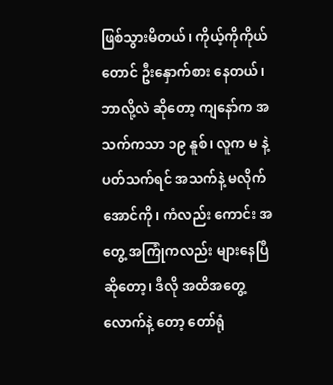ဖြစ်သွားမိတယ်၊ ကိုယ့်ကိုကိုယ်တောင် ဦးနှောက်စား နေတယ်၊ ဘာလို့လဲ ဆိုတော့ ကျနော်က အသက်ကသာ ၁၉ နူစ်၊ လူက မ နဲ့ ပတ်သက်ရင် အသက်နဲ့ မလိုက်အောင်ကို၊ ကံလည်း ကောင်း အတွေ့ အကြုံကလည်း များနေပြီ ဆိုတော့၊ ဒီလို အထိအတွေ့လောက်နဲ့ တော့ တော်ရုံ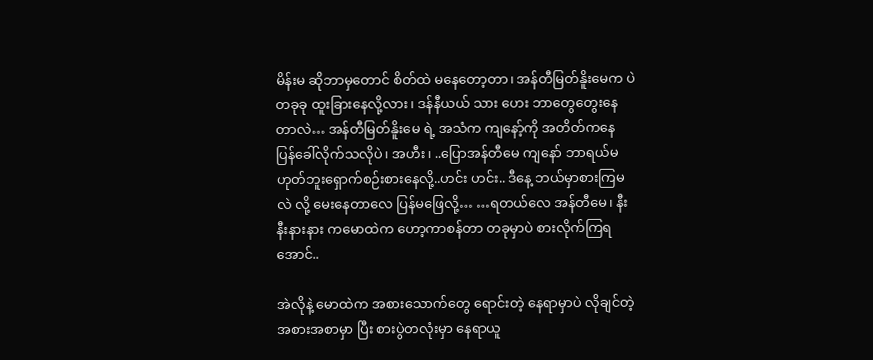မိန်းမ ဆိုဘာမှတောင် စိတ်ထဲ မနေတော့တာ၊ အန်တီမြတ်နိူးမေက ပဲ တခုခု ထူးခြားနေလို့လား၊ ဒန်နီယယ် သား ဟေး ဘာတွေတွေးနေတာလဲ… အန်တီမြတ်နိူးမေ ရဲ့ အသံက ကျနော့်ကို အတိတ်ကနေ ပြန်ခေါ်လိုက်သလိုပဲ၊ အဟီး၊ ..ပြောအန်တီမေ ကျနော် ဘာရယ်မဟုတ်ဘူးရှောက်စဉ်းစားနေလို့..ဟင်း ဟင်း.. ဒီနေ့ ဘယ်မှာစားကြမလဲ လို့ မေးနေတာလေ ပြန်မဖြေလို့… …ရတယ်လေ အန်တီမေ၊ နီးနီးနားနား ကမောထဲက ဟော့ကာစန်တာ တခုမှာပဲ စားလိုက်ကြရအောင်..

အဲလိုနဲ့ မောထဲက အစားသောက်တွေ ရောင်းတဲ့ နေရာမှာပဲ လိုချင်တဲ့ အစားအစာမှာ ပြီး စားပွဲတလုံးမှာ နေရာယူ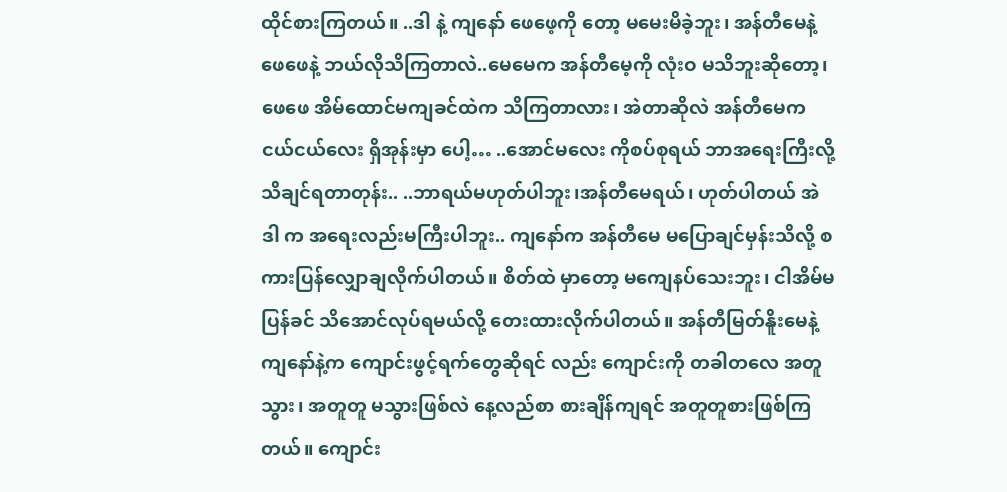ထိုင်စားကြတယ်။ ..ဒါ နဲ့ ကျနော် ဖေဖေ့ကို တော့ မမေးမိခဲ့ဘူး၊ အန်တီမေနဲ့ ဖေဖေနဲ့ ဘယ်လိုသိကြတာလဲ..မေမေက အန်တီမေ့ကို လုံးဝ မသိဘူးဆိုတော့၊ ဖေဖေ အိမ်ထောင်မကျခင်ထဲက သိကြတာလား၊ အဲတာဆိုလဲ အန်တီမေက ငယ်ငယ်လေး ရှိအုန်းမှာ ပေါ့… ..အောင်မလေး ကိုစပ်စုရယ် ဘာအရေးကြီးလို့ သိချင်ရတာတုန်း.. ..ဘာရယ်မဟုတ်ပါဘူး၊အန်တီမေရယ်၊ ဟုတ်ပါတယ် အဲဒါ က အရေးလည်းမကြီးပါဘူး.. ကျနော်က အန်တီမေ မပြောချင်မှန်းသိလို့ စကားပြန်လျှောချလိုက်ပါတယ်။ စိတ်ထဲ မှာတော့ မကျေနပ်သေးဘူး၊ ငါအိမ်မပြန်ခင် သိအောင်လုပ်ရမယ်လို့ တေးထားလိုက်ပါတယ်။ အန်တီမြတ်နိူးမေနဲ့ ကျနော်နဲ့က ကျောင်းဖွင့်ရက်တွေဆိုရင် လည်း ကျောင်းကို တခါတလေ အတူသွား၊ အတူတူ မသွားဖြစ်လဲ နေ့လည်စာ စားချိန်ကျရင် အတူတူစားဖြစ်ကြတယ်။ ကျောင်း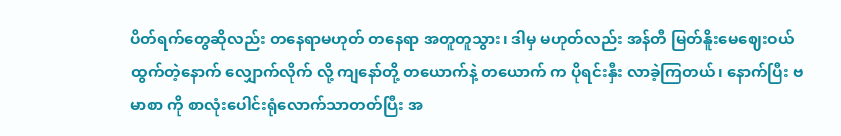ပိတ်ရက်တွေဆိုလည်း တနေရာမဟုတ် တနေရာ အတူတူသွား၊ ဒါမှ မဟုတ်လည်း အန်တီ မြတ်နိူးမေဈေးဝယ်ထွက်တဲ့နောက် လျှောက်လိုက် လို့ ကျနော်တို့ တယောက်နဲ့ တယောက် က ပိုရင်းနှီး လာခဲ့ကြတယ်၊ နောက်ပြီး ဗမာစာ ကို စာလုံးပေါင်းရုံလောက်သာတတ်ပြီး အ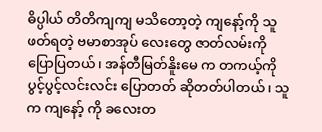ဓိပ္ပါယ် တိတိကျကျ မသိတော့တဲ့ ကျနော့်ကို သူဖတ်ရတဲ့ ဗမာစာအုပ် လေးတွေ ဇာတ်လမ်းကို ပြောပြတယ်၊ အန်တီမြတ်နိူးမေ က တကယ့်ကို ပွင့်ပွင့်လင်းလင်း ပြောတတ် ဆိုတတ်ပါတယ်၊ သူက ကျနော့် ကို ခလေးတ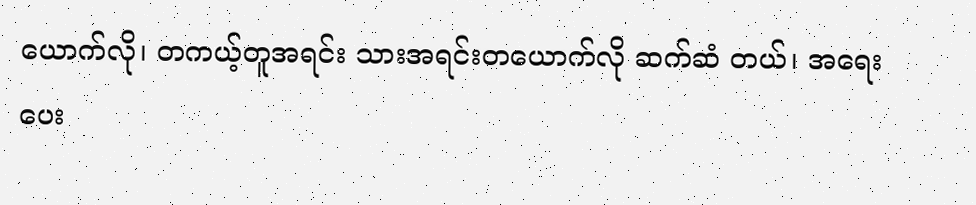ယောက်လို၊ တကယ့်တူအရင်း သားအရင်းတယောက်လို ဆက်ဆံ တယ်၊ အရေးပေး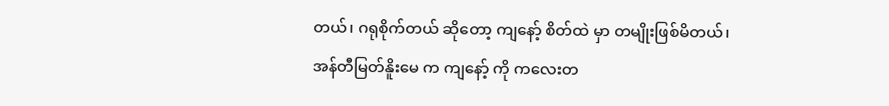တယ်၊ ဂရုစိုက်တယ် ဆိုတော့ ကျနော့် စိတ်ထဲ မှာ တမျိုးဖြစ်မိတယ်၊ အန်တီမြတ်နိူးမေ က ကျနော့် ကို ကလေးတ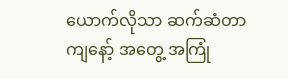ယောက်လိုသာ ဆက်ဆံတာ ကျနော့် အတွေ့ အကြုံ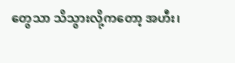တွေသာ သိသွားလို့ကတော့ အဟီး၊